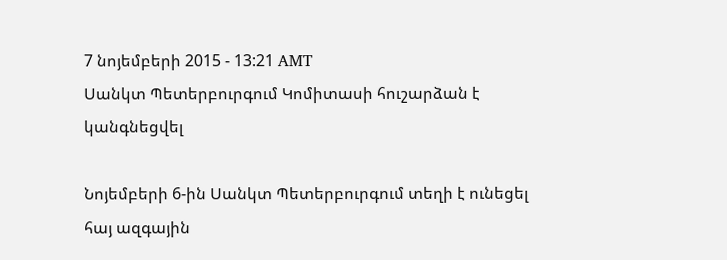7 նոյեմբերի 2015 - 13:21 AMT
Սանկտ Պետերբուրգում Կոմիտասի հուշարձան է կանգնեցվել

Նոյեմբերի 6-ին Սանկտ Պետերբուրգում տեղի է ունեցել հայ ազգային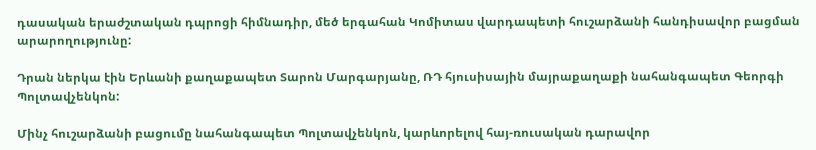դասական երաժշտական դպրոցի հիմնադիր, մեծ երգահան Կոմիտաս վարդապետի հուշարձանի հանդիսավոր բացման արարողությունը:

Դրան ներկա էին Երևանի քաղաքապետ Տարոն Մարգարյանը, ՌԴ հյուսիսային մայրաքաղաքի նահանգապետ Գեորգի Պոլտավչենկոն:

Մինչ հուշարձանի բացումը նահանգապետ Պոլտավչենկոն, կարևորելով հայ-ռուսական դարավոր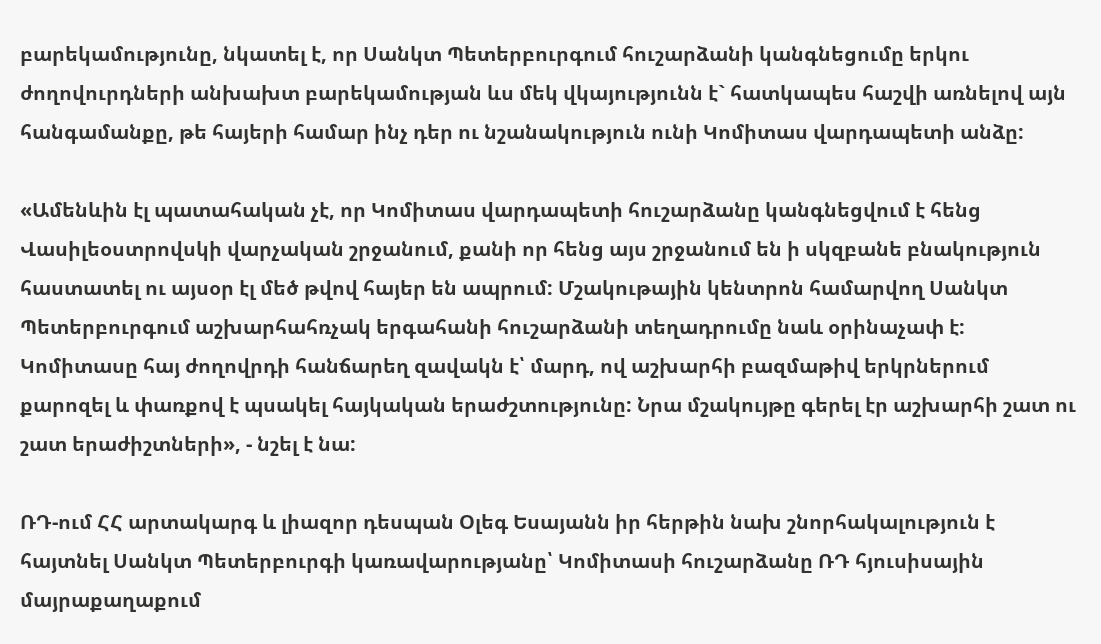բարեկամությունը, նկատել է, որ Սանկտ Պետերբուրգում հուշարձանի կանգնեցումը երկու ժողովուրդների անխախտ բարեկամության ևս մեկ վկայությունն է` հատկապես հաշվի առնելով այն հանգամանքը, թե հայերի համար ինչ դեր ու նշանակություն ունի Կոմիտաս վարդապետի անձը:

«Ամենևին էլ պատահական չէ, որ Կոմիտաս վարդապետի հուշարձանը կանգնեցվում է հենց Վասիլեօստրովսկի վարչական շրջանում, քանի որ հենց այս շրջանում են ի սկզբանե բնակություն հաստատել ու այսօր էլ մեծ թվով հայեր են ապրում: Մշակութային կենտրոն համարվող Սանկտ Պետերբուրգում աշխարհահռչակ երգահանի հուշարձանի տեղադրումը նաև օրինաչափ է: Կոմիտասը հայ ժողովրդի հանճարեղ զավակն է՝ մարդ, ով աշխարհի բազմաթիվ երկրներում քարոզել և փառքով է պսակել հայկական երաժշտությունը: Նրա մշակույթը գերել էր աշխարհի շատ ու շատ երաժիշտների», - նշել է նա:

ՌԴ-ում ՀՀ արտակարգ և լիազոր դեսպան Օլեգ Եսայանն իր հերթին նախ շնորհակալություն է հայտնել Սանկտ Պետերբուրգի կառավարությանը՝ Կոմիտասի հուշարձանը ՌԴ հյուսիսային մայրաքաղաքում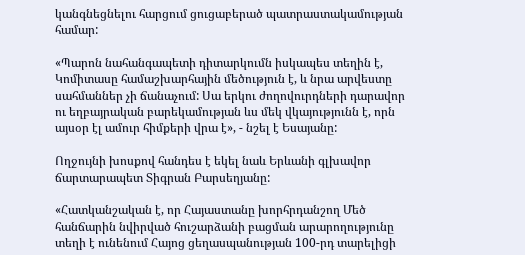կանգնեցնելու հարցում ցուցաբերած պատրաստակամության համար:

«Պարոն նահանգապետի դիտարկումն իսկապես տեղին է, Կոմիտասը համաշխարհային մեծություն է, և նրա արվեստը սահմաններ չի ճանաչում: Սա երկու ժողովուրդների դարավոր ու եղբայրական բարեկամության ևս մեկ վկայությունն է, որն այսօր էլ ամուր հիմքերի վրա է», - նշել է Եսայանը:

Ողջույնի խոսքով հանդես է եկել նաև Երևանի գլխավոր ճարտարապետ Տիգրան Բարսեղյանը:

«Հատկանշական է, որ Հայաստանը խորհրդանշող Մեծ հանճարին նվիրված հուշարձանի բացման արարողությունը տեղի է ունենում Հայոց ցեղասպանության 100-րդ տարելիցի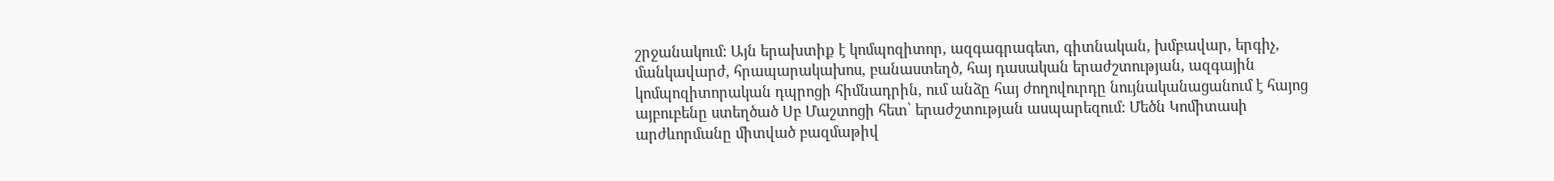շրջանակում: Այն երախտիք է կոմպոզիտոր, ազգագրագետ, գիտնական, խմբավար, երգիչ, մանկավարժ, հրապարակախոս, բանաստեղծ, հայ դասական երաժշտության, ազգային կոմպոզիտորական դպրոցի հիմնադրին, ում անձը հայ ժողովուրդը նույնականացանում է հայոց այբուբենը ստեղծած Սբ Մաշտոցի հետ՝ երաժշտության ասպարեզում: Մեծն Կոմիտասի արժևորմանը միտված բազմաթիվ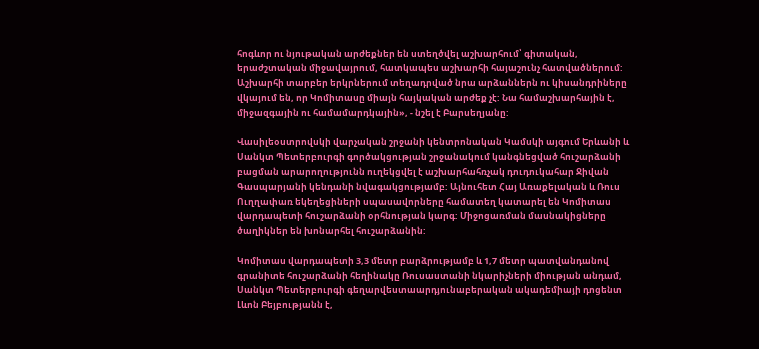հոգևոր ու նյութական արժեքներ են ստեղծվել աշխարհում՝ գիտական, երաժշտական միջավայրում, հատկապես աշխարհի հայաշունչ հատվածներում: Աշխարհի տարբեր երկրներում տեղադրված նրա արձաններն ու կիսանդրիները վկայում են, որ Կոմիտասը միայն հայկական արժեք չէ: Նա համաշխարհային է, միջազգային ու համամարդկային», - նշել է Բարսեղյանը:

Վասիլեօստրովսկի վարչական շրջանի կենտրոնական Կամսկի այգում Երևանի և Սանկտ Պետերբուրգի գործակցության շրջանակում կանգնեցված հուշարձանի բացման արարողությունն ուղեկցվել է աշխարհահռչակ դուդուկահար Ջիվան Գասպարյանի կենդանի նվագակցությամբ: Այնուհետ Հայ Առաքելական և Ռուս Ուղղափառ եկեղեցիների սպասավորները համատեղ կատարել են Կոմիտաս վարդապետի հուշարձանի օրհնության կարգ: Միջոցառման մասնակիցները ծաղիկներ են խոնարհել հուշարձանին:

Կոմիտաս վարդապետի 3,3 մետր բարձրությամբ և 1,7 մետր պատվանդանով գրանիտե հուշարձանի հեղինակը Ռուսաստանի նկարիչների միության անդամ, Սանկտ Պետերբուրգի գեղարվեստաարդյունաբերական ակադեմիայի դոցենտ Լևոն Բեյբությանն է,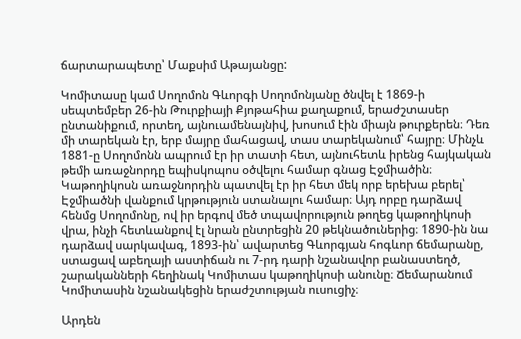ճարտարապետը՝ Մաքսիմ Աթայանցը:

Կոմիտասը կամ Սողոմոն Գևորգի Սողոմոնյանը ծնվել է 1869-ի սեպտեմբեր 26-ին Թուրքիայի Քյոթահիա քաղաքում, երաժշտասեր ընտանիքում, որտեղ, այնուամենայնիվ, խոսում էին միայն թուրքերեն։ Դեռ մի տարեկան էր, երբ մայրը մահացավ, տաս տարեկանում՝ հայրը։ Մինչև 1881-ը Սողոմոնն ապրում էր իր տատի հետ, այնուհետև իրենց հայկական թեմի առաջնորդը եպիսկոպոս օծվելու համար գնաց Էջմիածին։ Կաթողիկոսն առաջնորդին պատվել էր իր հետ մեկ որբ երեխա բերել՝ Էջմիածնի վանքում կրթություն ստանալու համար։ Այդ որբը դարձավ հենմց Սողոմոնը, ով իր երգով մեծ տպավորություն թողեց կաթողիկոսի վրա, ինչի հետևանքով էլ նրան ընտրեցին 20 թեկնածուներից։ 1890-ին նա դարձավ սարկավագ, 1893-ին՝ ավարտեց Գևորգյան հոգևոր ճեմարանը, ստացավ աբեղայի աստիճան ու 7-րդ դարի նշանավոր բանաստեղծ, շարականների հեղինակ Կոմիտաս կաթողիկոսի անունը։ Ճեմարանում Կոմիտասին նշանակեցին երաժշտության ուսուցիչ։

Արդեն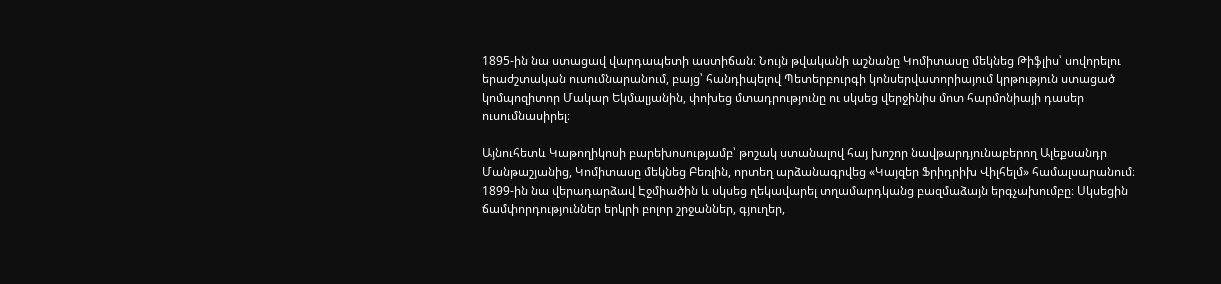1895-ին նա ստացավ վարդապետի աստիճան։ Նույն թվականի աշնանը Կոմիտասը մեկնեց Թիֆլիս՝ սովորելու երաժշտական ուսումնարանում, բայց՝ հանդիպելով Պետերբուրգի կոնսերվատորիայում կրթություն ստացած կոմպոզիտոր Մակար Եկմալյանին, փոխեց մտադրությունը ու սկսեց վերջինիս մոտ հարմոնիայի դասեր ուսումնասիրել։

Այնուհետև Կաթողիկոսի բարեխոսությամբ՝ թոշակ ստանալով հայ խոշոր նավթարդյունաբերող Ալեքսանդր Մանթաշյանից, Կոմիտասը մեկնեց Բեռլին, որտեղ արձանագրվեց «Կայզեր Ֆրիդրիխ Վիլհելմ» համալսարանում։ 1899-ին նա վերադարձավ Էջմիածին և սկսեց ղեկավարել տղամարդկանց բազմաձայն երգչախումբը։ Սկսեցին ճամփորդություններ երկրի բոլոր շրջաններ, գյուղեր,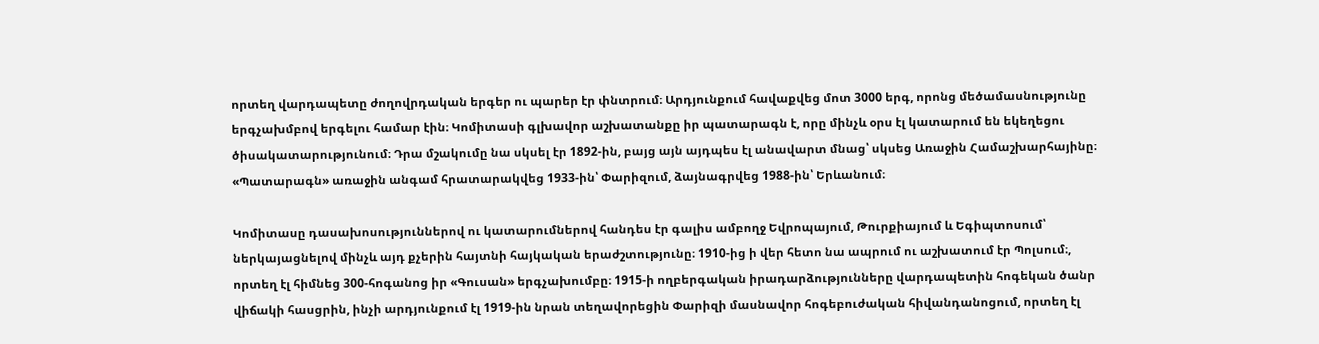որտեղ վարդապետը ժողովրդական երգեր ու պարեր էր փնտրում։ Արդյունքում հավաքվեց մոտ 3000 երգ, որոնց մեծամասնությունը երգչախմբով երգելու համար էին։ Կոմիտասի գլխավոր աշխատանքը իր պատարագն է, որը մինչև օրս էլ կատարում են եկեղեցու ծիսակատարությունում։ Դրա մշակումը նա սկսել էր 1892-ին, բայց այն այդպես էլ անավարտ մնաց՝ սկսեց Առաջին Համաշխարհայինը։ «Պատարագն» առաջին անգամ հրատարակվեց 1933-ին՝ Փարիզում, ձայնագրվեց 1988-ին՝ Երևանում։

Կոմիտասը դասախոսություններով ու կատարումներով հանդես էր գալիս ամբողջ Եվրոպայում, Թուրքիայում և Եգիպտոսում՝ ներկայացնելով մինչև այդ քչերին հայտնի հայկական երաժշտությունը։ 1910-ից ի վեր հետո նա ապրում ու աշխատում էր Պոլսում։, որտեղ էլ հիմնեց 300-հոգանոց իր «Գուսան» երգչախումբը։ 1915-ի ողբերգական իրադարձությունները վարդապետին հոգեկան ծանր վիճակի հասցրին, ինչի արդյունքում էլ 1919-ին նրան տեղավորեցին Փարիզի մասնավոր հոգեբուժական հիվանդանոցում, որտեղ էլ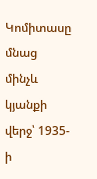Կոմիտասը մնաց մինչև կյանքի վերջ՝ 1935-ի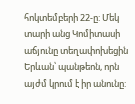հոկտեմբերի 22-ը: Մեկ տարի անց Կոմիտասի աճյունը տեղափոխեցին Երևան՝ պանթեոն, որն այժմ կրում է իր անունը: